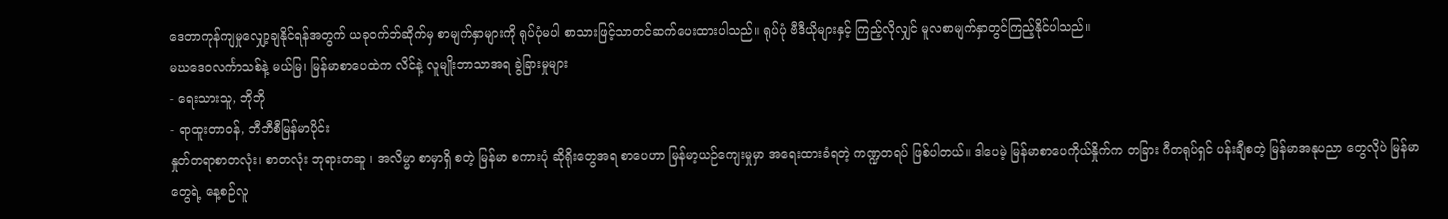ဒေတာကုန်ကျမှုလျှော့ချနိုင်ရန်အတွက် ယခုဝက်ဘ်ဆိုက်မှ စာမျက်နှာများကို ရုပ်ပုံမပါ စာသားဖြင့်သာတင်ဆက်ပေးထားပါသည်။ ရုပ်ပုံ ဗီဒီယိုများနှင့် ကြည့်လိုလျှင် မူလစာမျက်နှာတွင်ကြည့်နိုင်ပါသည်။
မဃဒေဝလင်္ကာသစ်နဲ့ မယ်မြ၊ မြန်မာစာပေထဲက လိင်နဲ့ လူမျိုးဘာသာအရ ခွဲခြားမှုများ
- ရေးသားသူ, ဘိုဘို
- ရာထူးတာဝန်, ဘီဘီစီမြန်မာပိုင်း
နှုတ်တရာစာတလုံး၊ စာတလုံး ဘုရားတဆူ ၊ အလိမ္မာ စာမှာရှိ စတဲ့ မြန်မာ စကားပုံ ဆိုရိုးတွေအရ စာပေဟာ မြန်မာ့ယဉ်ကျေးမှုမှာ အရေးထားခံရတဲ့ ကဏ္ဍတရပ် ဖြစ်ပါတယ်။ ဒါပေမဲ့ မြန်မာစာပေကိုယ်နှိုက်က တခြား ဂီတရုပ်ရှင် ပန်းချီစတဲ့ မြန်မာအနုပညာ တွေလိုပဲ မြန်မာတွေရဲ့ နေ့စဉ်လူ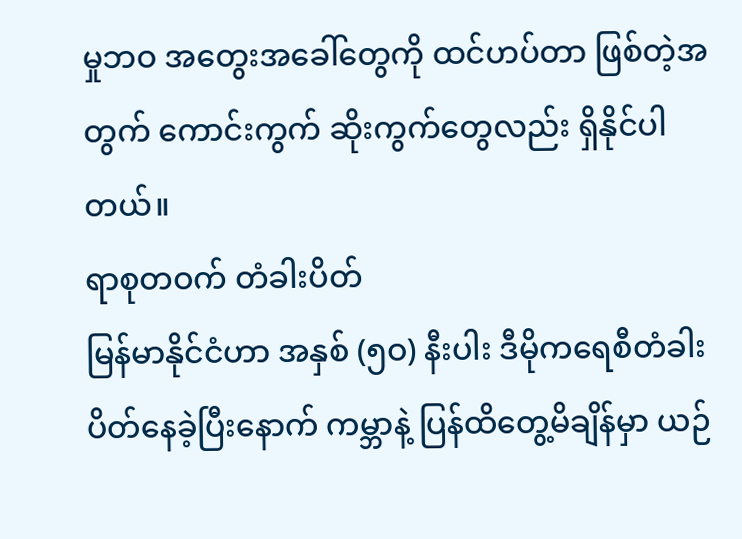မှုဘဝ အတွေးအခေါ်တွေကို ထင်ဟပ်တာ ဖြစ်တဲ့အတွက် ကောင်းကွက် ဆိုးကွက်တွေလည်း ရှိနိုင်ပါတယ်။
ရာစုတဝက် တံခါးပိတ်
မြန်မာနိုင်ငံဟာ အနှစ် (၅ဝ) နီးပါး ဒီမိုကရေစီတံခါးပိတ်နေခဲ့ပြီးနောက် ကမ္ဘာနဲ့ ပြန်ထိတွေ့မိချိန်မှာ ယဉ်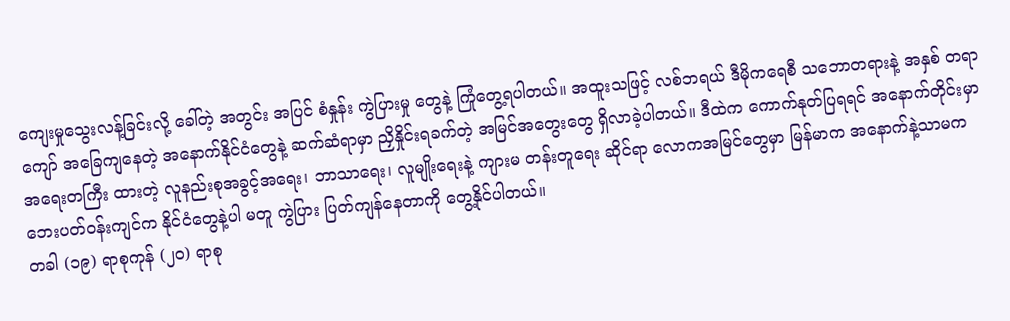ကျေးမှုသွေးလန့်ခြင်းလို့ ခေါ်တဲ့ အတွင်း အပြင် စံနှုန်း ကွဲပြားမှု တွေနဲ့ ကြုံတွေ့ရပါတယ်။ အထူးသဖြင့် လစ်ဘရယ် ဒီမိုကရေစီ သဘောတရားနဲ့ အနှစ် တရာကျော် အခြေကျနေတဲ့ အနောက်နိုင်ငံတွေနဲ့ ဆက်ဆံရာမှာ ညှိနှိုင်းရခက်တဲ့ အမြင်အတွေးတွေ ရှိလာခဲ့ပါတယ်။ ဒီထဲက ကောက်နုတ်ပြရရင် အနောက်တိုင်းမှာ အရေးတကြီး ထားတဲ့ လူနည်းစုအခွင့်အရေး၊ ဘာသာရေး၊ လူမျိုးရေးနဲ့ ကျားမ တန်းတူရေး ဆိုင်ရာ လောကအမြင်တွေမှာ မြန်မာက အနောက်နဲ့သာမက ဘေးပတ်ဝန်းကျင်က နိုင်ငံတွေနဲ့ပါ မတူ ကွဲပြား ပြတ်ကျန်နေတာကို တွေ့နိုင်ပါတယ်။
တခါ (၁၉) ရာစုကုန် (၂ဝ) ရာစု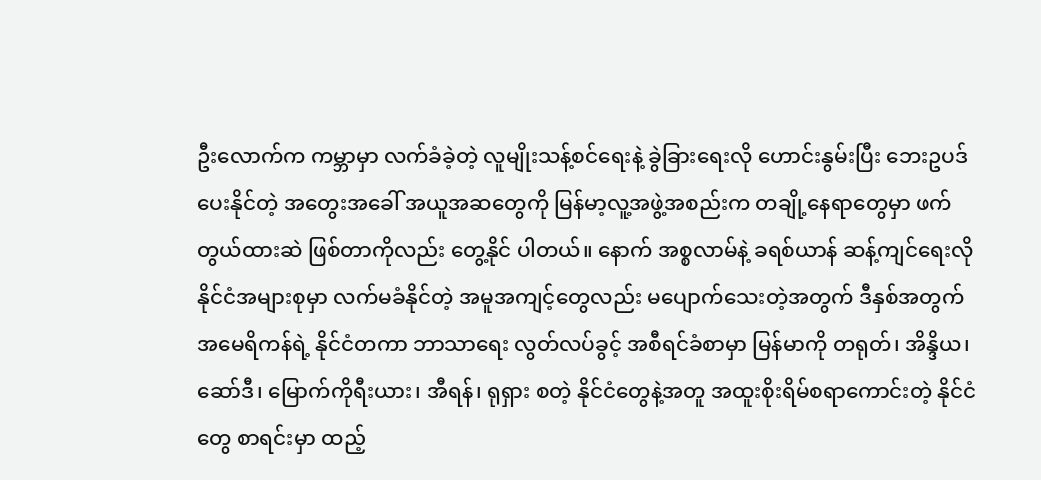ဦးလောက်က ကမ္ဘာမှာ လက်ခံခဲ့တဲ့ လူမျိုးသန့်စင်ရေးနဲ့ ခွဲခြားရေးလို ဟောင်းနွမ်းပြီး ဘေးဥပဒ်ပေးနိုင်တဲ့ အတွေးအခေါ် အယူအဆတွေကို မြန်မာ့လူ့အဖွဲ့အစည်းက တချို့နေရာတွေမှာ ဖက်တွယ်ထားဆဲ ဖြစ်တာကိုလည်း တွေ့နိုင် ပါတယ်။ နောက် အစ္စလာမ်နဲ့ ခရစ်ယာန် ဆန့်ကျင်ရေးလို နိုင်ငံအများစုမှာ လက်မခံနိုင်တဲ့ အမူအကျင့်တွေလည်း မပျောက်သေးတဲ့အတွက် ဒီနှစ်အတွက် အမေရိကန်ရဲ့ နိုင်ငံတကာ ဘာသာရေး လွတ်လပ်ခွင့် အစီရင်ခံစာမှာ မြန်မာကို တရုတ်၊ အိန္ဒိယ၊ ဆော်ဒီ၊ မြောက်ကိုရီးယား၊ အီရန်၊ ရုရှား စတဲ့ နိုင်ငံတွေနဲ့အတူ အထူးစိုးရိမ်စရာကောင်းတဲ့ နိုင်ငံ တွေ စာရင်းမှာ ထည့်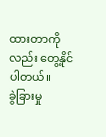ထားတာကိုလည်း တွေ့နိုင်ပါတယ်။
ခွဲခြားမှု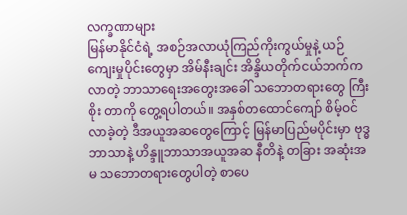လက္ခဏာများ
မြန်မာနိုင်ငံရဲ့ အစဉ်အလာယုံကြည်ကိုးကွယ်မှုနဲ့ ယဉ်ကျေးမှုပိုင်းတွေမှာ အိမ်နီးချင်း အိန္ဒိယတိုက်ငယ်ဘက်က လာတဲ့ ဘာသာရေးအတွေးအခေါ် သဘောတရားတွေ ကြီးစိုး တာကို တွေ့ရပါတယ်။ အနှစ်တထောင်ကျော် စိမ့်ဝင်လာခဲ့တဲ့ ဒီအယူအဆတွေကြောင့် မြန်မာပြည်မပိုင်းမှာ ဗုဒ္ဓဘာသာနဲ့ ဟိန္ဒူဘာသာအယူအဆ နီတိနဲ့ တခြား အဆုံးအမ သဘောတရားတွေပါတဲ့ စာပေ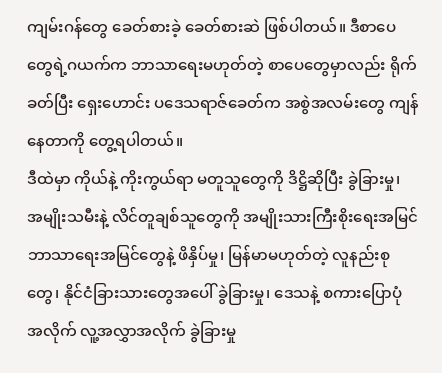ကျမ်းဂန်တွေ ခေတ်စားခဲ့ ခေတ်စားဆဲ ဖြစ်ပါတယ်။ ဒီစာပေတွေရဲ့ဂယက်က ဘာသာရေးမဟုတ်တဲ့ စာပေတွေမှာလည်း ရိုက်ခတ်ပြီး ရှေးဟောင်း ပဒေသရာဇ်ခေတ်က အစွဲအလမ်းတွေ ကျန်နေတာကို တွေ့ရပါတယ်။
ဒီထဲမှာ ကိုယ်နဲ့ ကိုးကွယ်ရာ မတူသူတွေကို ဒိဋ္ဌိဆိုပြီး ခွဲခြားမှု၊ အမျိုးသမီးနဲ့ လိင်တူချစ်သူတွေကို အမျိုးသားကြီးစိုးရေးအမြင် ဘာသာရေးအမြင်တွေနဲ့ ဖိနှိပ်မှု၊ မြန်မာမဟုတ်တဲ့ လူနည်းစုတွေ၊ နိုင်ငံခြားသားတွေအပေါ် ခွဲခြားမှု၊ ဒေသနဲ့ စကားပြောပုံ အလိုက် လူ့အလွှာအလိုက် ခွဲခြားမှု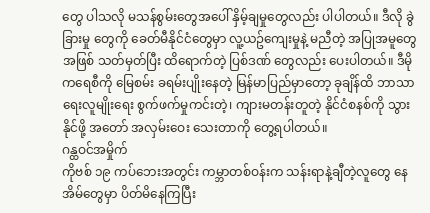တွေ ပါသလို မသန်စွမ်းတွေအပေါ် နှိမ့်ချမှုတွေလည်း ပါပါတယ်။ ဒီလို ခွဲခြားမှု တွေကို ခေတ်မီနိုင်ငံတွေမှာ လူ့ယဥ်ကျေးမှုနဲ့ မညီတဲ့ အပြုအမူတွေ အဖြစ် သတ်မှတ်ပြီး ထိရောက်တဲ့ ပြစ်ဒဏ် တွေလည်း ပေးပါတယ်။ ဒီမိုကရေစီကို မြေစမ်း ခရမ်းပျိုးနေတဲ့ မြန်မာပြည်မှာတော့ ခုချိန်ထိ ဘာသာရေးလူမျိုးရေး စွက်ဖက်မှုကင်းတဲ့၊ ကျားမတန်းတူတဲ့ နိုင်ငံစနစ်ကို သွားနိုင်ဖို့ အတော် အလှမ်းဝေး သေးတာကို တွေ့ရပါတယ်။
ဂန္ထဝင်အမှိုက်
ကိုဗစ် ၁၉ ကပ်ဘေးအတွင်း ကမ္ဘာတစ်ဝန်းက သန်းရာနဲ့ချီတဲ့လူတွေ နေအိမ်တွေမှာ ပိတ်မိနေကြပြီး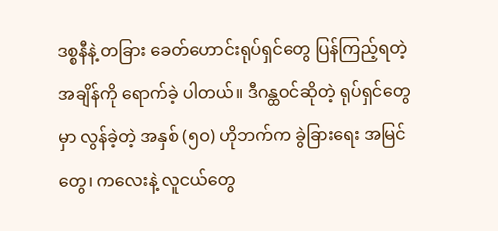ဒစ္စနီနဲ့ တခြား ခေတ်ဟောင်းရုပ်ရှင်တွေ ပြန်ကြည့်ရတဲ့ အချိန်ကို ရောက်ခဲ့ ပါတယ်။ ဒီဂန္ထဝင်ဆိုတဲ့ ရုပ်ရှင်တွေမှာ လွန်ခဲ့တဲ့ အနှစ် (၅ဝ) ဟိုဘက်က ခွဲခြားရေး အမြင်တွေ၊ ကလေးနဲ့ လူငယ်တွေ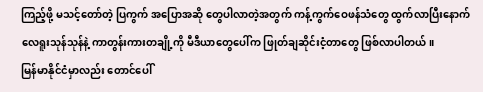ကြည့်ဖို့ မသင့်တော်တဲ့ ပြကွက် အပြောအဆို တွေပါလာတဲ့အတွက် ကန့်ကွက်ဝေဖန်သံတွေ ထွက်လာပြီးနောက် လေရူးသုန်သုန်နဲ့ ကာတွန်းကားတချို့ကို မီဒီယာတွေပေါ်က ဖြုတ်ချဆိုင်းငံ့တာတွေ ဖြစ်လာပါတယ်။
မြန်မာနိုင်ငံမှာလည်း တောင်ပေါ်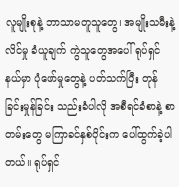လူမျိုးစုနဲ့ ဘာသာမတူသူတွေ၊ အမျိုးသမီးနဲ့ လိင်မှု ခံယူချက် ကွဲသူတွေအပေါ် ရုပ်ရှင်နယ်မှာ ပုံဖော်မှုတွေနဲ့ ပတ်သက်ပြီး တုန်ခြင်းမှုန်ခြင်း သည်းခံပါလို အစီရင်ခံစာနဲ့ စာတမ်းတွေ မကြာခင်နှစ်ပိုင်းက ပေါ်ထွက်ခဲ့ပါတယ်။ ရုပ်ရှင်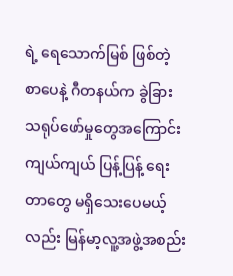ရဲ့ ရေသောက်မြစ် ဖြစ်တဲ့ စာပေနဲ့ ဂီတနယ်က ခွဲခြားသရုပ်ဖော်မှုတွေအကြောင်း ကျယ်ကျယ် ပြန့်ပြန့် ရေးတာတွေ မရှိသေးပေမယ့်လည်း မြန်မာ့လူ့အဖွဲ့အစည်း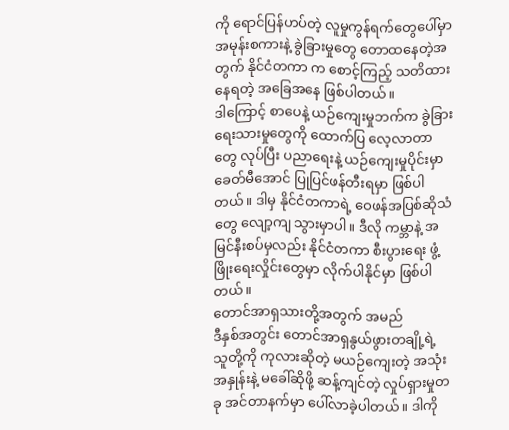ကို ရောင်ပြန်ဟပ်တဲ့ လူမှုကွန်ရက်တွေပေါ်မှာ အမုန်းစကားနဲ့ ခွဲခြားမှုတွေ တောထနေတဲ့အတွက် နိုင်ငံတကာ က စောင့်ကြည့် သတိထားနေရတဲ့ အခြေအနေ ဖြစ်ပါတယ်။
ဒါကြောင့် စာပေနဲ့ ယဉ်ကျေးမှုဘက်က ခွဲခြားရေးသားမှုတွေကို ထောက်ပြ လေ့လာတာတွေ လုပ်ပြီး ပညာရေးနဲ့ ယဉ်ကျေးမှုပိုင်းမှာ ခေတ်မီအောင် ပြုပြင်ဖန်တီးရမှာ ဖြစ်ပါတယ်။ ဒါမှ နိုင်ငံတကာရဲ့ ဝေဖန်အပြစ်ဆိုသံတွေ လျော့ကျ သွားမှာပါ။ ဒီလို ကမ္ဘာနဲ့ အမြင်နီးစပ်မှလည်း နိုင်ငံတကာ စီးပွားရေး ဖွံ့ဖြိုးရေးလှိုင်းတွေမှာ လိုက်ပါနိုင်မှာ ဖြစ်ပါ တယ်။
တောင်အာရှသားတို့အတွက် အမည်
ဒီနှစ်အတွင်း တောင်အာရှနွယ်ဖွားတချို့ရဲ့ သူတို့ကို ကုလားဆိုတဲ့ မယဉ်ကျေးတဲ့ အသုံးအနှုန်းနဲ့ မခေါ်ဆိုဖို့ ဆန့်ကျင်တဲ့ လှုပ်ရှားမှုတခု အင်တာနက်မှာ ပေါ်လာခဲ့ပါတယ်။ ဒါကို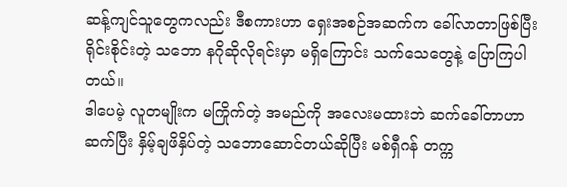ဆန့်ကျင်သူတွေကလည်း ဒီစကားဟာ ရှေးအစဉ်အဆက်က ခေါ်လာတာဖြစ်ပြီး ရိုင်းစိုင်းတဲ့ သဘော နဂိုဆိုလိုရင်းမှာ မရှိကြောင်း သက်သေတွေနဲ့ ပြောကြပါတယ်။
ဒါပေမဲ့ လူတမျိုးက မကြိုက်တဲ့ အမည်ကို အလေးမထားဘဲ ဆက်ခေါ်တာဟာ ဆက်ပြီး နှိမ့်ချဖိနှိပ်တဲ့ သဘောဆောင်တယ်ဆိုပြီး မစ်ရှီဂန် တက္က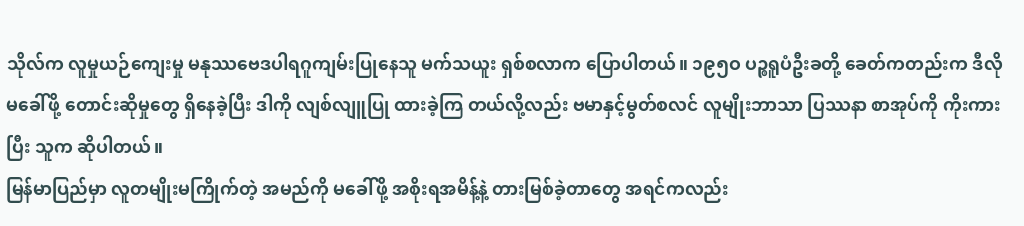သိုလ်က လူမှုယဉ်ကျေးမှု မနုဿဗေဒပါရဂူကျမ်းပြုနေသူ မက်သယူး ရှစ်စလာက ပြောပါတယ်။ ၁၉၅ဝ ပဉ္စရူပံဦးခတို့ ခေတ်ကတည်းက ဒီလိုမခေါ်ဖို့ တောင်းဆိုမှုတွေ ရှိနေခဲ့ပြီး ဒါကို လျစ်လျူပြု ထားခဲ့ကြ တယ်လို့လည်း ဗမာနှင့်မွတ်စလင် လူမျိုးဘာသာ ပြဿနာ စာအုပ်ကို ကိုးကားပြီး သူက ဆိုပါတယ်။
မြန်မာပြည်မှာ လူတမျိုးမကြိုက်တဲ့ အမည်ကို မခေါ်ဖို့ အစိုးရအမိန့်နဲ့ တားမြစ်ခဲ့တာတွေ အရင်ကလည်း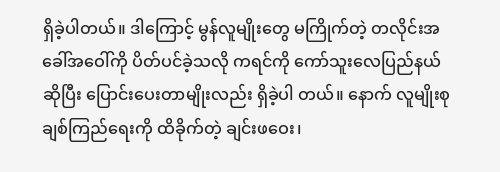ရှိခဲ့ပါတယ်။ ဒါကြောင့် မွန်လူမျိုးတွေ မကြိုက်တဲ့ တလိုင်းအခေါ်အဝေါ်ကို ပိတ်ပင်ခဲ့သလို ကရင်ကို ကော်သူးလေပြည်နယ်ဆိုပြီး ပြောင်းပေးတာမျိုးလည်း ရှိခဲ့ပါ တယ်။ နောက် လူမျိုးစု ချစ်ကြည်ရေးကို ထိခိုက်တဲ့ ချင်းဖဝေး၊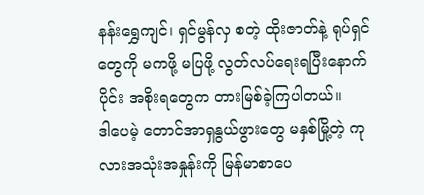နန်းရွှေကျင်၊ ရှင်မွန်လှ စတဲ့ ထိုးဇာတ်နဲ့ ရုပ်ရှင်တွေကို မကဖို့ မပြဖို့ လွတ်လပ်ရေးရပြီးနောက်ပိုင်း အစိုးရတွေက တားမြစ်ခဲ့ကြပါတယ်။
ဒါပေမဲ့ တောင်အာရှနွယ်ဖွားတွေ မနှစ်မြို့တဲ့ ကုလားအသုံးအနှုန်းကို မြန်မာစာပေ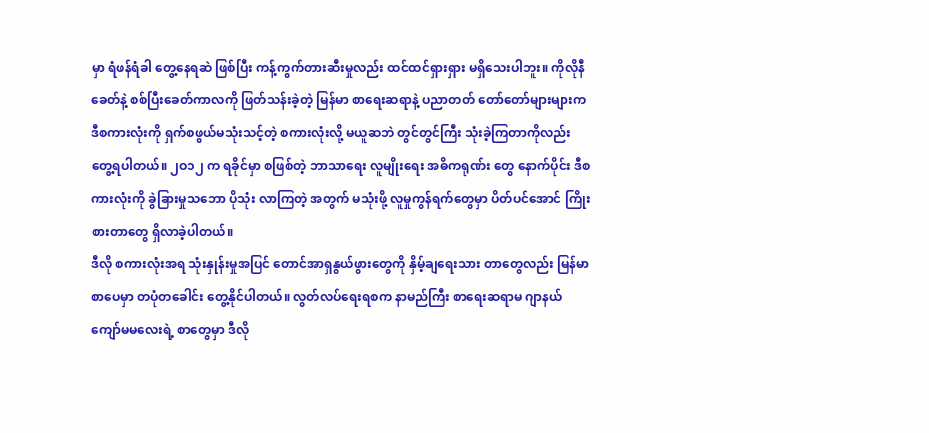မှာ ရံဖန်ရံခါ တွေ့နေရဆဲ ဖြစ်ပြီး ကန့်ကွက်တားဆီးမှုလည်း ထင်ထင်ရှားရှား မရှိသေးပါဘူး။ ကိုလိုနီခေတ်နဲ့ စစ်ပြီးခေတ်ကာလကို ဖြတ်သန်းခဲ့တဲ့ မြန်မာ စာရေးဆရာနဲ့ ပညာတတ် တော်တော်များများက ဒီစကားလုံးကို ရှက်စဖွယ်မသုံးသင့်တဲ့ စကားလုံးလို့ မယူဆဘဲ တွင်တွင်ကြီး သုံးခဲ့ကြတာကိုလည်း တွေ့ရပါတယ်။ ၂ဝ၁၂ က ရခိုင်မှာ စဖြစ်တဲ့ ဘာသာရေး လူမျိုးရေး အဓိကရုဏ်း တွေ နောက်ပိုင်း ဒီစကားလုံးကို ခွဲခြားမှုသဘော ပိုသုံး လာကြတဲ့ အတွက် မသုံးဖို့ လူမှုကွန်ရက်တွေမှာ ပိတ်ပင်အောင် ကြိုးစားတာတွေ ရှိလာခဲ့ပါတယ်။
ဒီလို စကားလုံးအရ သုံးနှုန်းမှုအပြင် တောင်အာရှနွယ်ဖွားတွေကို နှိမ့်ချရေးသား တာတွေလည်း မြန်မာစာပေမှာ တပုံတခေါင်း တွေ့နိုင်ပါတယ်။ လွတ်လပ်ရေးရစက နာမည်ကြီး စာရေးဆရာမ ဂျာနယ်ကျော်မမလေးရဲ့ စာတွေမှာ ဒီလို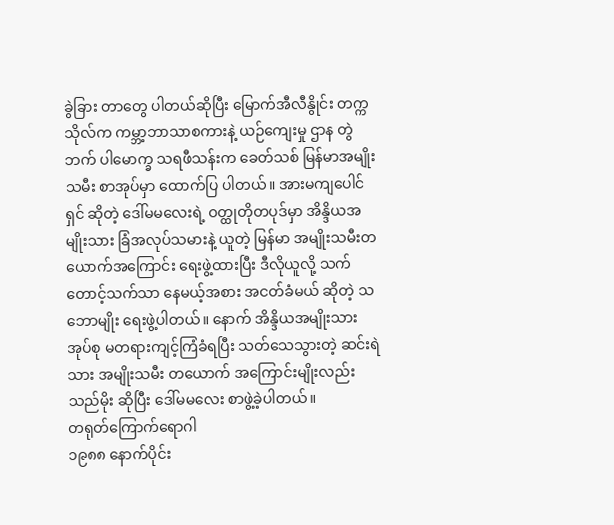ခွဲခြား တာတွေ ပါတယ်ဆိုပြီး မြောက်အီလီနွိုင်း တက္ကသိုလ်က ကမ္ဘာ့ဘာသာစကားနဲ့ ယဉ်ကျေးမှု ဌာန တွဲဘက် ပါမောက္ခ သရဖီသန်းက ခေတ်သစ် မြန်မာအမျိုးသမီး စာအုပ်မှာ ထောက်ပြ ပါတယ်။ အားမကျပေါင်ရှင် ဆိုတဲ့ ဒေါ်မမလေးရဲ့ ဝတ္ထုတိုတပုဒ်မှာ အိန္ဒိယအမျိုးသား ခြံအလုပ်သမားနဲ့ ယူတဲ့ မြန်မာ အမျိုးသမီးတယောက်အကြောင်း ရေးဖွဲ့ထားပြီး ဒီလိုယူလို့ သက်တောင့်သက်သာ နေမယ့်အစား အငတ်ခံမယ် ဆိုတဲ့ သဘောမျိုး ရေးဖွဲ့ပါတယ်။ နောက် အိန္ဒိယအမျိုးသား အုပ်စု မတရားကျင့်ကြံခံရပြီး သတ်သေသွားတဲ့ ဆင်းရဲသား အမျိုးသမီး တယောက် အကြောင်းမျိုးလည်း သည်မိုး ဆိုပြီး ဒေါ်မမလေး စာဖွဲ့ခဲ့ပါတယ်။
တရုတ်ကြောက်ရောဂါ
၁၉၈၈ နောက်ပိုင်း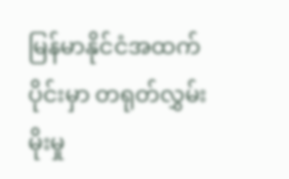မြန်မာနိုင်ငံအထက်ပိုင်းမှာ တရုတ်လွှမ်းမိုးမှု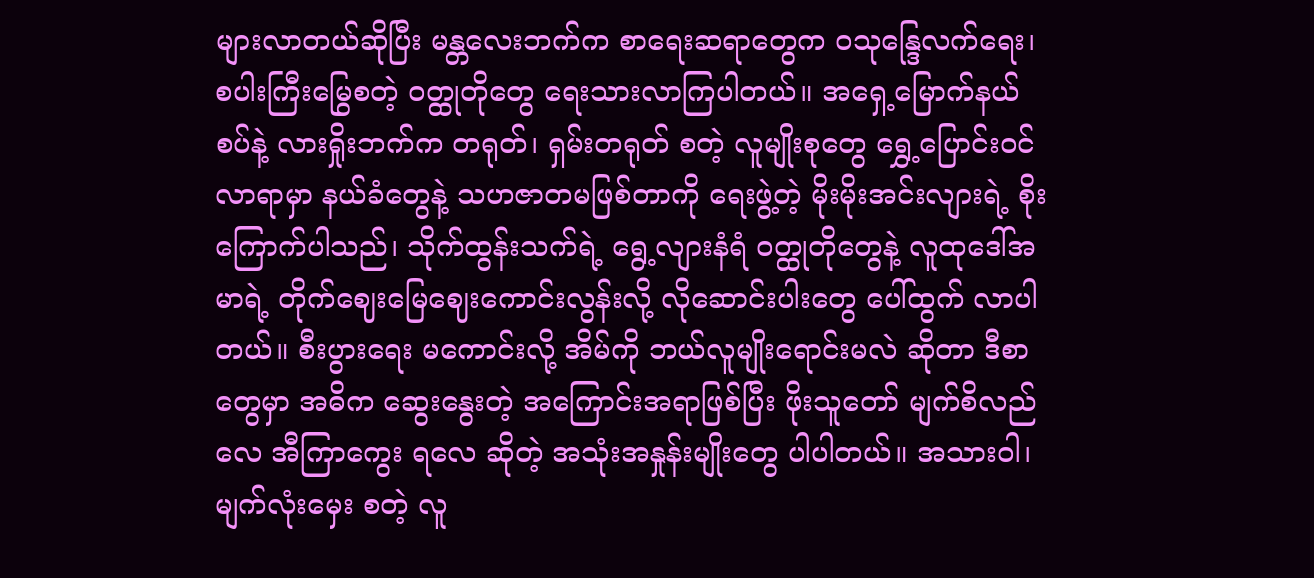များလာတယ်ဆိုပြီး မန္တလေးဘက်က စာရေးဆရာတွေက ဝသုန္ဒြေလက်ရေး၊ စပါးကြီးမြွေစတဲ့ ဝတ္ထုတိုတွေ ရေးသားလာကြပါတယ်။ အရှေ့မြောက်နယ်စပ်နဲ့ လားရှိုးဘက်က တရုတ်၊ ရှမ်းတရုတ် စတဲ့ လူမျိုးစုတွေ ရွှေ့ပြောင်းဝင်လာရာမှာ နယ်ခံတွေနဲ့ သဟဇာတမဖြစ်တာကို ရေးဖွဲ့တဲ့ မိုးမိုးအင်းလျားရဲ့ စိုးကြောက်ပါသည်၊ သိုက်ထွန်းသက်ရဲ့ ရွေ့လျားနံရံ ဝတ္ထုတိုတွေနဲ့ လူထုဒေါ်အမာရဲ့ တိုက်ဈေးမြေဈေးကောင်းလွန်းလို့ လိုဆောင်းပါးတွေ ပေါ်ထွက် လာပါတယ်။ စီးပွားရေး မကောင်းလို့ အိမ်ကို ဘယ်လူမျိုးရောင်းမလဲ ဆိုတာ ဒီစာတွေမှာ အဓိက ဆွေးနွေးတဲ့ အကြောင်းအရာဖြစ်ပြီး ဖိုးသူတော် မျက်စိလည်လေ အီကြာကွေး ရလေ ဆိုတဲ့ အသုံးအနှုန်းမျိုးတွေ ပါပါတယ်။ အသားဝါ၊ မျက်လုံးမှေး စတဲ့ လူ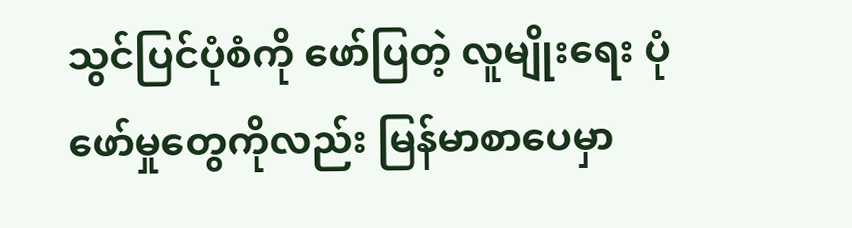သွင်ပြင်ပုံစံကို ဖော်ပြတဲ့ လူမျိုးရေး ပုံဖော်မှုတွေကိုလည်း မြန်မာစာပေမှာ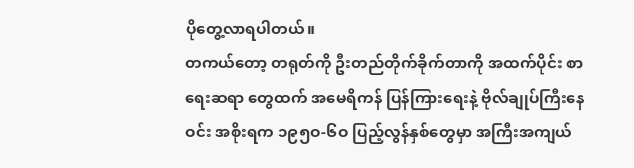ပိုတွေ့လာရပါတယ်။
တကယ်တော့ တရုတ်ကို ဦးတည်တိုက်ခိုက်တာကို အထက်ပိုင်း စာရေးဆရာ တွေထက် အမေရိကန် ပြန်ကြားရေးနဲ့ ဗိုလ်ချုပ်ကြီးနေဝင်း အစိုးရက ၁၉၅ဝ-၆ဝ ပြည့်လွန်နှစ်တွေမှာ အကြီးအကျယ်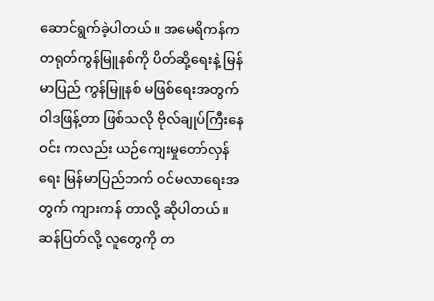ဆောင်ရွက်ခဲ့ပါတယ်။ အမေရိကန်က တရုတ်ကွန်မြူနစ်ကို ပိတ်ဆို့ရေးနဲ့ မြန်မာပြည် ကွန်မြူနစ် မဖြစ်ရေးအတွက် ဝါဒဖြန့်တာ ဖြစ်သလို ဗိုလ်ချုပ်ကြီးနေဝင်း ကလည်း ယဉ်ကျေးမှုတော်လှန်ရေး မြန်မာပြည်ဘက် ဝင်မလာရေးအတွက် ကျားကန် တာလို့ ဆိုပါတယ်။ ဆန်ပြတ်လို့ လူတွေကို တ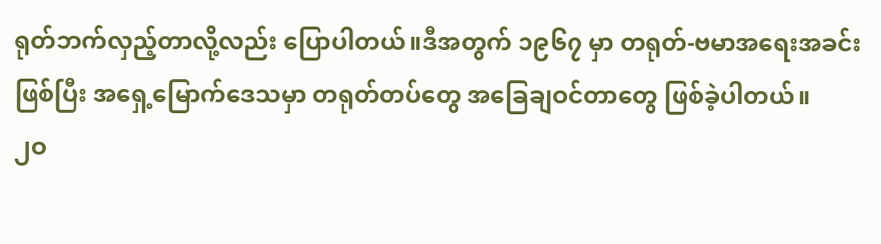ရုတ်ဘက်လှည့်တာလို့လည်း ပြောပါတယ်။ဒီအတွက် ၁၉၆၇ မှာ တရုတ်-ဗမာအရေးအခင်း ဖြစ်ပြီး အရှေ့မြောက်ဒေသမှာ တရုတ်တပ်တွေ အခြေချဝင်တာတွေ ဖြစ်ခဲ့ပါတယ်။
၂ဝ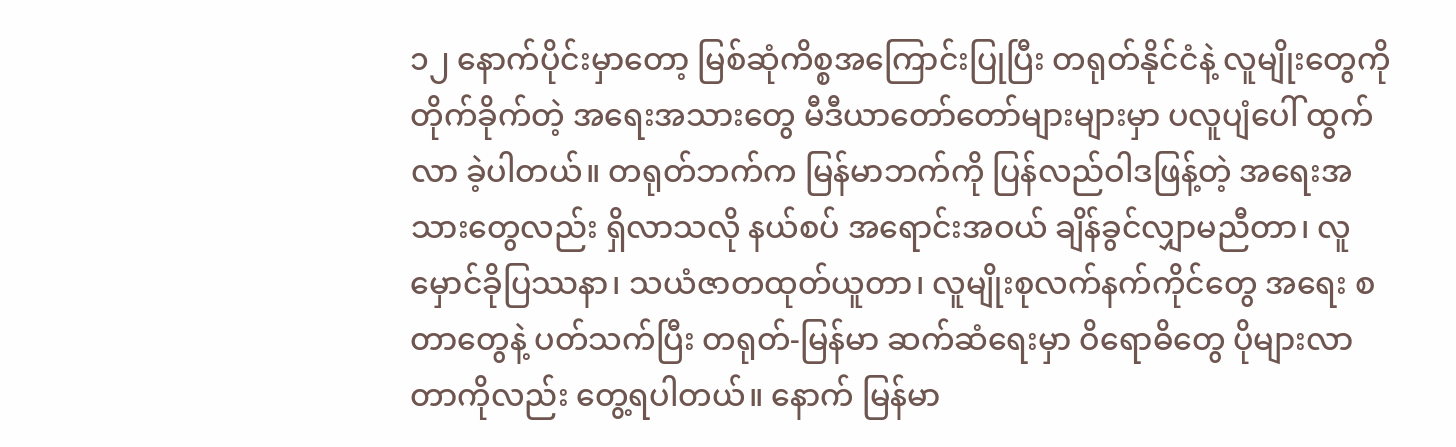၁၂ နောက်ပိုင်းမှာတော့ မြစ်ဆုံကိစ္စအကြောင်းပြုပြီး တရုတ်နိုင်ငံနဲ့ လူမျိုးတွေကို တိုက်ခိုက်တဲ့ အရေးအသားတွေ မီဒီယာတော်တော်များများမှာ ပလူပျံပေါ် ထွက်လာ ခဲ့ပါတယ်။ တရုတ်ဘက်က မြန်မာဘက်ကို ပြန်လည်ဝါဒဖြန့်တဲ့ အရေးအသားတွေလည်း ရှိလာသလို နယ်စပ် အရောင်းအဝယ် ချိန်ခွင်လျှာမညီတာ၊ လူမှောင်ခိုပြဿနာ၊ သယံဇာတထုတ်ယူတာ၊ လူမျိုးစုလက်နက်ကိုင်တွေ အရေး စတာတွေနဲ့ ပတ်သက်ပြီး တရုတ်-မြန်မာ ဆက်ဆံရေးမှာ ဝိရောဓိတွေ ပိုများလာတာကိုလည်း တွေ့ရပါတယ်။ နောက် မြန်မာ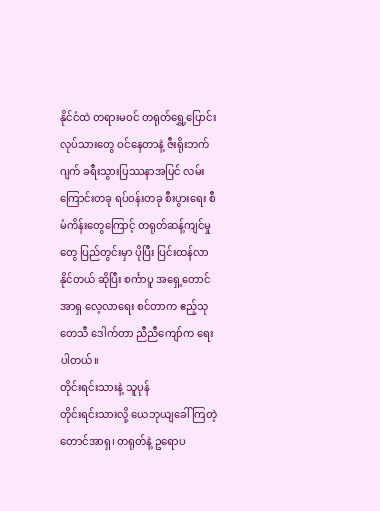နိုင်ငံထဲ တရားမဝင် တရုတ်ရွှေ့ပြောင်းလုပ်သားတွေ ဝင်နေတာနဲ့ ဇီးရိုးဘက်ဂျက် ခရီးသွားပြဿနာအပြင် လမ်းကြောင်းတခု ရပ်ဝန်းတခု စီးပွားရေး စီမံကိန်းတွေကြောင့် တရုတ်ဆန့်ကျင်မှုတွေ ပြည်တွင်းမှာ ပိုပြီး ပြင်းထန်လာနိုင်တယ် ဆိုပြီး စင်္ကာပူ အရှေ့တောင်အာရှ လေ့လာရေး စင်တာက ဧည့်သုတေသီ ဒေါက်တာ ညီညီကျော်က ရေးပါတယ်။
တိုင်းရင်းသားနဲ့ သူပုန်
တိုင်းရင်းသားလို့ ယေဘုယျခေါ်ကြတဲ့ တောင်အာရှ၊ တရုတ်နဲ့ ဥရောပ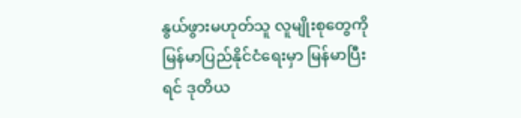နွယ်ဖွားမဟုတ်သူ လူမျိုးစုတွေကို မြန်မာပြည်နိုင်ငံရေးမှာ မြန်မာပြီးရင် ဒုတိယ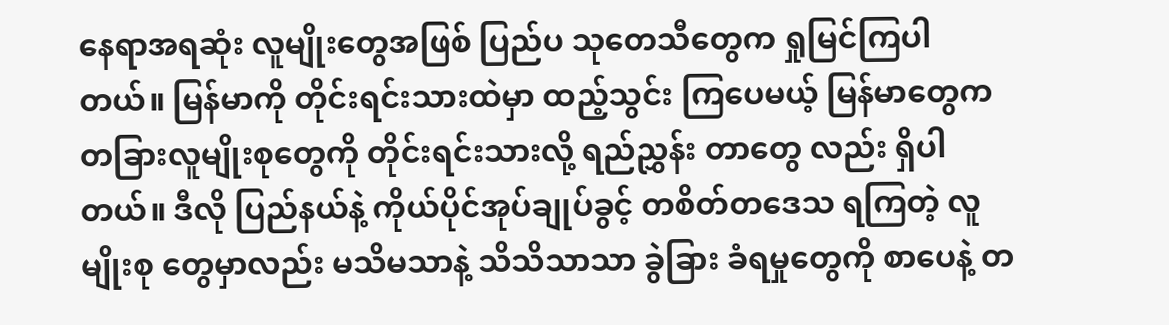နေရာအရဆုံး လူမျိုးတွေအဖြစ် ပြည်ပ သုတေသီတွေက ရှုမြင်ကြပါတယ်။ မြန်မာကို တိုင်းရင်းသားထဲမှာ ထည့်သွင်း ကြပေမယ့် မြန်မာတွေက တခြားလူမျိုးစုတွေကို တိုင်းရင်းသားလို့ ရည်ညွှန်း တာတွေ လည်း ရှိပါတယ်။ ဒီလို ပြည်နယ်နဲ့ ကိုယ်ပိုင်အုပ်ချုပ်ခွင့် တစိတ်တဒေသ ရကြတဲ့ လူမျိုးစု တွေမှာလည်း မသိမသာနဲ့ သိသိသာသာ ခွဲခြား ခံရမှုတွေကို စာပေနဲ့ တ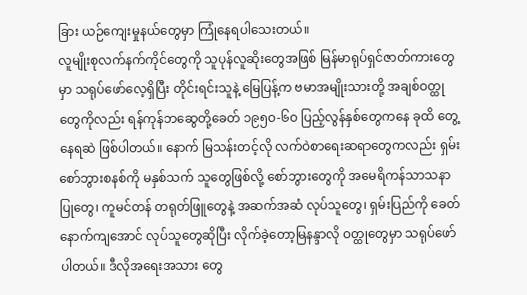ခြား ယဉ်ကျေးမှုနယ်တွေမှာ ကြုံနေရပါသေးတယ်။
လူမျိုးစုလက်နက်ကိုင်တွေကို သူပုန်လူဆိုးတွေအဖြစ် မြန်မာရုပ်ရှင်ဇာတ်ကားတွေမှာ သရုပ်ဖော်လေ့ရှိပြီး တိုင်းရင်းသူနဲ့ မြေပြန့်က ဗမာအမျိုးသားတို့ အချစ်ဝတ္ထုတွေကိုလည်း ရန်ကုန်ဘဆွေတို့ခေတ် ၁၉၅ဝ-၆ဝ ပြည့်လွန်နှစ်တွေကနေ ခုထိ တွေ့နေရဆဲ ဖြစ်ပါတယ်။ နောက် မြသန်းတင့်လို လက်ဝဲစာရေးဆရာတွေကလည်း ရှမ်းစော်ဘွားစနစ်ကို မနှစ်သက် သူတွေဖြစ်လို့ စော်ဘွားတွေကို အမေရိကန်သာသနာပြုတွေ၊ ကူမင်တန် တရုတ်ဖြူတွေနဲ့ အဆက်အဆံ လုပ်သူတွေ၊ ရှမ်းပြည်ကို ခေတ်နောက်ကျအောင် လုပ်သူတွေဆိုပြီး လိုက်ခဲ့တော့မြနန္ဒာလို ဝတ္ထုတွေမှာ သရုပ်ဖော်ပါတယ်။ ဒီလိုအရေးအသား တွေ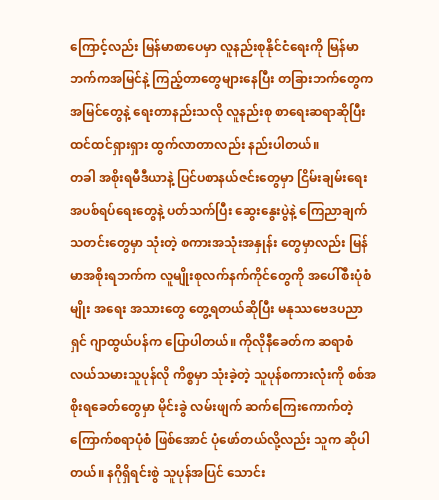ကြောင့်လည်း မြန်မာစာပေမှာ လူနည်းစုနိုင်ငံရေးကို မြန်မာဘက်ကအမြင်နဲ့ ကြည့်တာတွေများနေပြီး တခြားဘက်တွေက အမြင်တွေနဲ့ ရေးတာနည်းသလို လူနည်းစု စာရေးဆရာဆိုပြီး ထင်ထင်ရှားရှား ထွက်လာတာလည်း နည်းပါတယ်။
တခါ အစိုးရမီဒီယာနဲ့ ပြင်ပစာနယ်ဇင်းတွေမှာ ငြိမ်းချမ်းရေး အပစ်ရပ်ရေးတွေနဲ့ ပတ်သက်ပြီး ဆွေးနွေးပွဲနဲ့ ကြေညာချက် သတင်းတွေမှာ သုံးတဲ့ စကားအသုံးအနှုန်း တွေမှာလည်း မြန်မာအစိုးရဘက်က လူမျိုးစုလက်နက်ကိုင်တွေကို အပေါ်စီးပုံစံမျိုး အရေး အသားတွေ တွေ့ရတယ်ဆိုပြီး မနုဿဗေဒပညာရှင် ဂျာထွယ်ပန်က ပြောပါတယ်။ ကိုလိုနီခေတ်က ဆရာစံလယ်သမားသူပုန်လို ကိစ္စမှာ သုံးခဲ့တဲ့ သူပုန်စကားလုံးကို စစ်အစိုးရခေတ်တွေမှာ မိုင်းခွဲ လမ်းဖျက် ဆက်ကြေးကောက်တဲ့ ကြောက်စရာပုံစံ ဖြစ်အောင် ပုံဖော်တယ်လို့လည်း သူက ဆိုပါတယ်။ နဂိုရှိရင်းစွဲ သူပုန်အပြင် သောင်း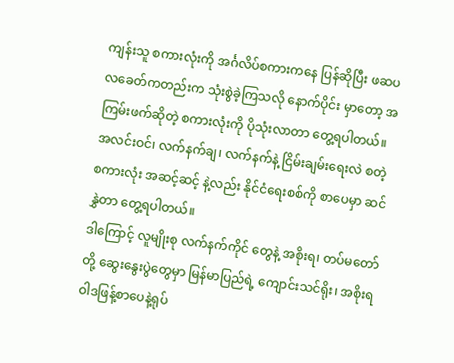ကျန်းသူ စကားလုံးကို အင်္ဂလိပ်စကားကနေ ပြန်ဆိုပြီး ဖဆပလခေတ်ကတည်းက သုံးစွဲခဲ့ကြသလို နောက်ပိုင်း မှာတော့ အကြမ်းဖက်ဆိုတဲ့ စကားလုံးကို ပိုသုံးလာတာ တွေ့ရပါတယ်။ အလင်းဝင်၊ လက်နက်ချ၊ လက်နက်နဲ့ ငြိမ်းချမ်းရေးလဲ စတဲ့ စကားလုံး အဆင့်ဆင့် နဲ့လည်း နိုင်ငံရေးစစ်ကို စာပေမှာ ဆင်နွှဲတာ တွေ့ရပါတယ်။
ဒါကြောင့် လူမျိုးစု လက်နက်ကိုင် တွေနဲ့ အစိုးရ၊ တပ်မတော်တို့ ဆွေးနွေးပွဲတွေမှာ မြန်မာပြည်ရဲ့ ကျောင်းသင်ရိုး၊ အစိုးရဝါဒဖြန့်စာပေနဲ့ရုပ်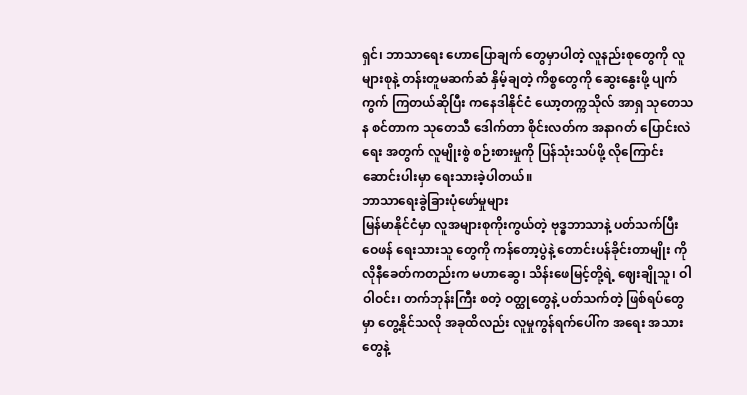ရှင်၊ ဘာသာရေး ဟောပြောချက် တွေမှာပါတဲ့ လူနည်းစုတွေကို လူများစုနဲ့ တန်းတူမဆက်ဆံ နှိမ့်ချတဲ့ ကိစ္စတွေကို ဆွေးနွေးဖို့ ပျက်ကွက် ကြတယ်ဆိုပြီး ကနေဒါနိုင်ငံ ယော့တက္ကသိုလ် အာရှ သုတေသန စင်တာက သုတေသီ ဒေါက်တာ စိုင်းလတ်က အနာဂတ် ပြောင်းလဲရေး အတွက် လူမျိုးစွဲ စဉ်းစားမှုကို ပြန်သုံးသပ်ဖို့ လိုကြောင်း ဆောင်းပါးမှာ ရေးသားခဲ့ပါတယ်။
ဘာသာရေးခွဲခြားပုံဖော်မှုများ
မြန်မာနိုင်ငံမှာ လူအများစုကိုးကွယ်တဲ့ ဗုဒ္ဓဘာသာနဲ့ ပတ်သက်ပြီး ဝေဖန် ရေးသားသူ တွေကို ကန်တော့ပွဲနဲ့ တောင်းပန်ခိုင်းတာမျိုး ကိုလိုနီခေတ်ကတည်းက မဟာဆွေ၊ သိန်းဖေမြင့်တို့ရဲ့ ဈေးချိုသူ၊ ဝါဝါဝင်း၊ တက်ဘုန်းကြီး စတဲ့ ဝတ္ထုတွေနဲ့ ပတ်သက်တဲ့ ဖြစ်ရပ်တွေမှာ တွေ့နိုင်သလို အခုထိလည်း လူမှုကွန်ရက်ပေါ်က အရေး အသားတွေနဲ့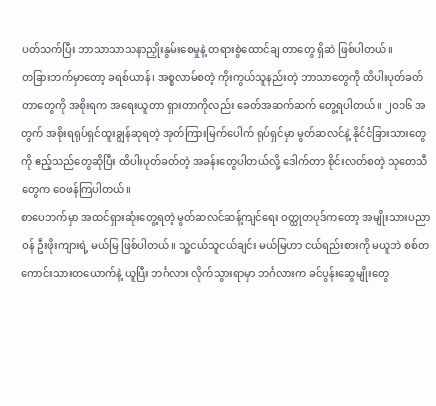ပတ်သက်ပြီး ဘာသာသာသနာညှိုးနွမ်းစေမှုနဲ့ တရားစွဲထောင်ချ တာတွေ ရှိဆဲ ဖြစ်ပါတယ်။
တခြားဘက်မှာတော့ ခရစ်ယာန်၊ အစ္စလာမ်စတဲ့ ကိုးကွယ်သူနည်းတဲ့ ဘာသာတွေကို ထိပါးပုတ်ခတ်တာတွေကို အစိုးရက အရေးယူတာ ရှားတာကိုလည်း ခေတ်အဆက်ဆက် တွေ့ရပါတယ်။ ၂ဝ၁၆ အတွက် အစိုးရရုပ်ရှင်ထူးချွန်ဆုရတဲ့ အုတ်ကြားမြက်ပေါက် ရုပ်ရှင်မှာ မွတ်ဆလင်နဲ့ နိုင်ငံခြားသားတွေကို ဧည့်သည်တွေဆိုပြီး ထိပါးပုတ်ခတ်တဲ့ အခန်းတွေပါတယ်လို့ ဒေါက်တာ စိုင်းလတ်စတဲ့ သုတေသီတွေက ဝေဖန်ကြပါတယ်။
စာပေဘက်မှာ အထင်ရှားဆုံးတွေ့ရတဲ့ မွတ်ဆလင်ဆန့်ကျင်ရေး ဝတ္ထုတပုဒ်ကတော့ အမျိုးသားပညာဝန် ဦးဖိုးကျားရဲ့ မယ်မြ ဖြစ်ပါတယ်။ သူ့ငယ်သူငယ်ချင်း မယ်မြဟာ ငယ်ရည်းစားကို မယူဘဲ စစ်တကောင်းသားတယောက်နဲ့ ယူပြီး ဘင်္ဂလား လိုက်သွားရာမှာ ဘင်္ဂလားက ခင်ပွန်းဆွေမျိုးတွေ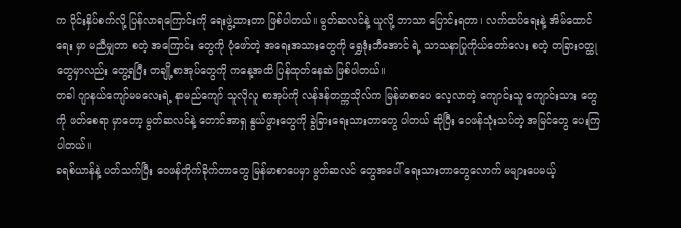က ဝိုင်းနှိပ်စက်လို့ ပြန်လာရကြောင်းကို ရေးဖွဲ့ထားတာ ဖြစ်ပါတယ်။ မွတ်ဆလင်နဲ့ ယူလို့ ဘာသာ ပြောင်းရတာ၊ လက်ထပ်ရေးနဲ့ အိမ်ထောင်ရေး မှာ မညီမျှတာ စတဲ့ အကြောင်း တွေကို ပုံဖော်တဲ့ အရေးအသားတွေကို ရွှေဒုံးဘီအောင် ရဲ့ သာသနာပြုကိုယ်တော်လေး စတဲ့ တခြားဝတ္ထုတွေမှာလည်း တွေ့ရပြီး တချို့စာအုပ်တွေကို ကနေ့အထိ ပြန်ထုတ်နေဆဲ ဖြစ်ပါတယ်။
တခါ ဂျာနယ်ကျော်မမလေးရဲ့ နာမည်ကျော် သူလိုလူ စာအုပ်ကို လန်ဒန်တက္ကသိုလ်က မြန်မာစာပေ လေ့လာတဲ့ ကျောင်းသူ ကျောင်းသား တွေကို ဖတ်စေရာ မှာတော့ မွတ်ဆလင်နဲ့ တောင်အာရှ နွယ်ဖွားတွေကို ခွဲခြားရေးသားတာတွေ ပါတယ် ဆိုပြီး ဝေဖန်သုံးသပ်တဲ့ အမြင်တွေ ပေးကြပါတယ်။
ခရစ်ယာန်နဲ့ ပတ်သက်ပြီး ဝေဖန်တိုက်ခိုက်တာတွေ မြန်မာစာပေမှာ မွတ်ဆလင် တွေအပေါ် ရေးသားတာတွေလောက် မများပေမယ့်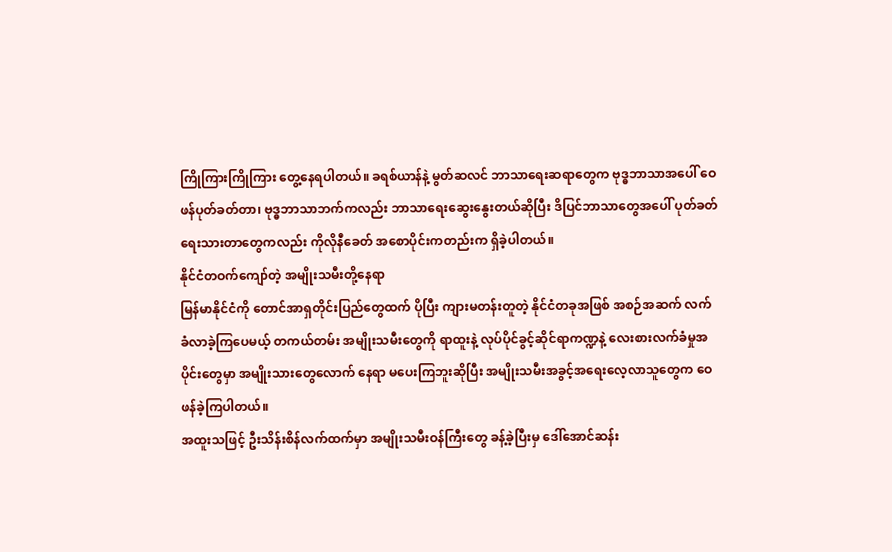ကြိုကြားကြိုကြား တွေ့နေရပါတယ်။ ခရစ်ယာန်နဲ့ မွတ်ဆလင် ဘာသာရေးဆရာတွေက ဗုဒ္ဓဘာသာအပေါ် ဝေဖန်ပုတ်ခတ်တာ၊ ဗုဒ္ဓဘာသာဘက်ကလည်း ဘာသာရေးဆွေးနွေးတယ်ဆိုပြီး ဒိပြင်ဘာသာတွေအပေါ် ပုတ်ခတ်ရေးသားတာတွေကလည်း ကိုလိုနီခေတ် အစောပိုင်းကတည်းက ရှိခဲ့ပါတယ်။
နိုင်ငံတဝက်ကျော်တဲ့ အမျိုးသမီးတို့နေရာ
မြန်မာနိုင်ငံကို တောင်အာရှတိုင်းပြည်တွေထက် ပိုပြီး ကျားမတန်းတူတဲ့ နိုင်ငံတခုအဖြစ် အစဉ်အဆက် လက်ခံလာခဲ့ကြပေမယ့် တကယ်တမ်း အမျိုးသမီးတွေကို ရာထူးနဲ့ လုပ်ပိုင်ခွင့်ဆိုင်ရာကဏ္ဍနဲ့ လေးစားလက်ခံမှုအပိုင်းတွေမှာ အမျိုးသားတွေလောက် နေရာ မပေးကြဘူးဆိုပြီး အမျိုးသမီးအခွင့်အရေးလေ့လာသူတွေက ဝေဖန်ခဲ့ကြပါတယ်။
အထူးသဖြင့် ဦးသိန်းစိန်လက်ထက်မှာ အမျိုးသမီးဝန်ကြီးတွေ ခန့်ခဲ့ပြီးမှ ဒေါ်အောင်ဆန်း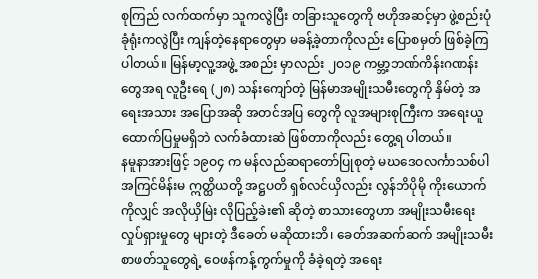စုကြည် လက်ထက်မှာ သူကလွဲပြီး တခြားသူတွေကို ဗဟိုအဆင့်မှာ ဖွဲ့စည်းပုံခုံရုံးကလွဲပြီး ကျန်တဲ့နေရာတွေမှာ မခန့်ခဲ့တာကိုလည်း ပြောစမှတ် ဖြစ်ခဲ့ကြပါတယ်။ မြန်မာ့လူ့အဖွဲ့ အစည်း မှာလည်း ၂ဝ၁၉ ကမ္ဘာ့ဘဏ်ကိန်းဂဏန်းတွေအရ လူဦးရေ (၂၈) သန်းကျော်တဲ့ မြန်မာအမျိုးသမီးတွေကို နှိမ်တဲ့ အရေးအသား အပြောအဆို အတင်အပြ တွေကို လူအများစုကြီးက အရေးယူ ထောက်ပြမှုမရှိဘဲ လက်ခံထားဆဲ ဖြစ်တာကိုလည်း တွေ့ရ ပါတယ်။
နမူနာအားဖြင့် ၁၉ဝ၄ က မန်လည်ဆရာတော်ပြုစုတဲ့ မဃဒေဝလင်္ကာသစ်ပါ အကြင်မိန်းမ ဣတ္ထိယတို့ အဋ္ဌပတိ ရှစ်လင်ယှိလည်း လွန်ဘိပိုမို ကိုးယောက်ကိုလျှင် အလိုယှိမြဲး လိုပြည့်ခဲး၏ ဆိုတဲ့ စာသားတွေဟာ အမျိုးသမီးရေး လှုပ်ရှားမှုတွေ များတဲ့ ဒီခေတ် မဆိုထားဘိ၊ ခေတ်အဆက်ဆက် အမျိုးသမီး စာဖတ်သူတွေရဲ့ ဝေဖန်ကန့်ကွက်မှုကို ခံခဲ့ရတဲ့ အရေး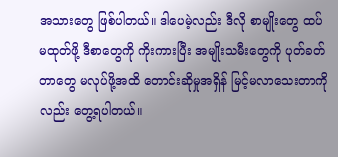အသားတွေ ဖြစ်ပါတယ်။ ဒါပေမဲ့လည်း ဒီလို စာမျိုးတွေ ထပ်မထုတ်ဖို့ ဒီစာတွေကို ကိုးကားပြီး အမျိုးသမီးတွေကို ပုတ်ခတ်တာတွေ မလုပ်ဖို့အထိ တောင်းဆိုမှုအရှိန် မြင့်မလာသေးတာကိုလည်း တွေ့ရပါတယ်။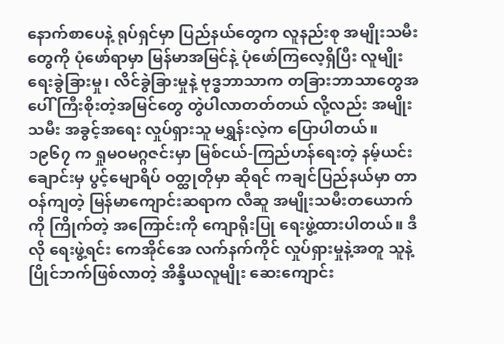နောက်စာပေနဲ့ ရုပ်ရှင်မှာ ပြည်နယ်တွေက လူနည်းစု အမျိုးသမီးတွေကို ပုံဖော်ရာမှာ မြန်မာအမြင်နဲ့ ပုံဖော်ကြလေ့ရှိပြီး လူမျိုးရေးခွဲခြားမှု၊ လိင်ခွဲခြားမှုနဲ့ ဗုဒ္ဓဘာသာက တခြားဘာသာတွေအပေါ် ကြီးစိုးတဲ့အမြင်တွေ တွဲပါလာတတ်တယ် လို့လည်း အမျိုးသမီး အခွင့်အရေး လှုပ်ရှားသူ မရွှန်းလဲ့က ပြောပါတယ်။ ၁၉၆၇ က ရှုမဝမဂ္ဂဇင်းမှာ မြစ်ငယ်-ကြည်ဟန်ရေးတဲ့ နမ့်ယင်းချောင်းမှ ပွင့်မျောရိပ် ဝတ္ထုတိုမှာ ဆိုရင် ကချင်ပြည်နယ်မှာ တာဝန်ကျတဲ့ မြန်မာကျောင်းဆရာက လီဆူ အမျိုးသမီးတယောက်ကို ကြိုက်တဲ့ အကြောင်းကို ကျောရိုးပြု ရေးဖွဲ့ထားပါတယ်။ ဒီလို ရေးဖွဲ့ရင်း ကေအိုင်အေ လက်နက်ကိုင် လှုပ်ရှားမှုနဲ့အတူ သူနဲ့ပြိုင်ဘက်ဖြစ်လာတဲ့ အိန္ဒိယလူမျိုး ဆေးကျောင်း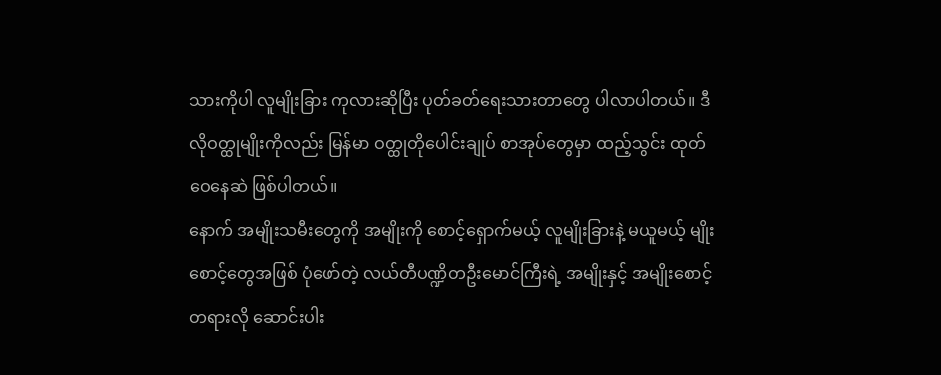သားကိုပါ လူမျိုးခြား ကုလားဆိုပြီး ပုတ်ခတ်ရေးသားတာတွေ ပါလာပါတယ်။ ဒီလိုဝတ္ထုမျိုးကိုလည်း မြန်မာ ဝတ္ထုတိုပေါင်းချုပ် စာအုပ်တွေမှာ ထည့်သွင်း ထုတ်ဝေနေဆဲ ဖြစ်ပါတယ်။
နောက် အမျိုးသမီးတွေကို အမျိုးကို စောင့်ရှောက်မယ့် လူမျိုးခြားနဲ့ မယူမယ့် မျိုးစောင့်တွေအဖြစ် ပုံဖော်တဲ့ လယ်တီပဏ္ဍိတဦးမောင်ကြီးရဲ့ အမျိုးနှင့် အမျိုးစောင့် တရားလို ဆောင်းပါး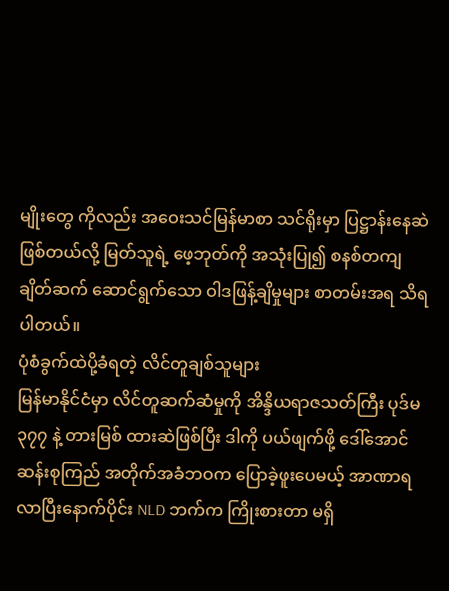မျိုးတွေ ကိုလည်း အဝေးသင်မြန်မာစာ သင်ရိုးမှာ ပြဋ္ဌာန်းနေဆဲ ဖြစ်တယ်လို့ မြတ်သူရဲ့ ဖေ့ဘုတ်ကို အသုံးပြု၍ စနစ်တကျ ချိတ်ဆက် ဆောင်ရွက်သော ဝါဒဖြန့်ချိမှုများ စာတမ်းအရ သိရပါတယ်။
ပုံစံခွက်ထဲပို့ခံရတဲ့ လိင်တူချစ်သူများ
မြန်မာနိုင်ငံမှာ လိင်တူဆက်ဆံမှုကို အိန္ဒိယရာဇသတ်ကြီး ပုဒ်မ ၃၇၇ နဲ့ တားမြစ် ထားဆဲဖြစ်ပြီး ဒါကို ပယ်ဖျက်ဖို့ ဒေါ်အောင်ဆန်းစုကြည် အတိုက်အခံဘဝက ပြောခဲ့ဖူးပေမယ့် အာဏာရလာပြီးနောက်ပိုင်း NLD ဘက်က ကြိုးစားတာ မရှိ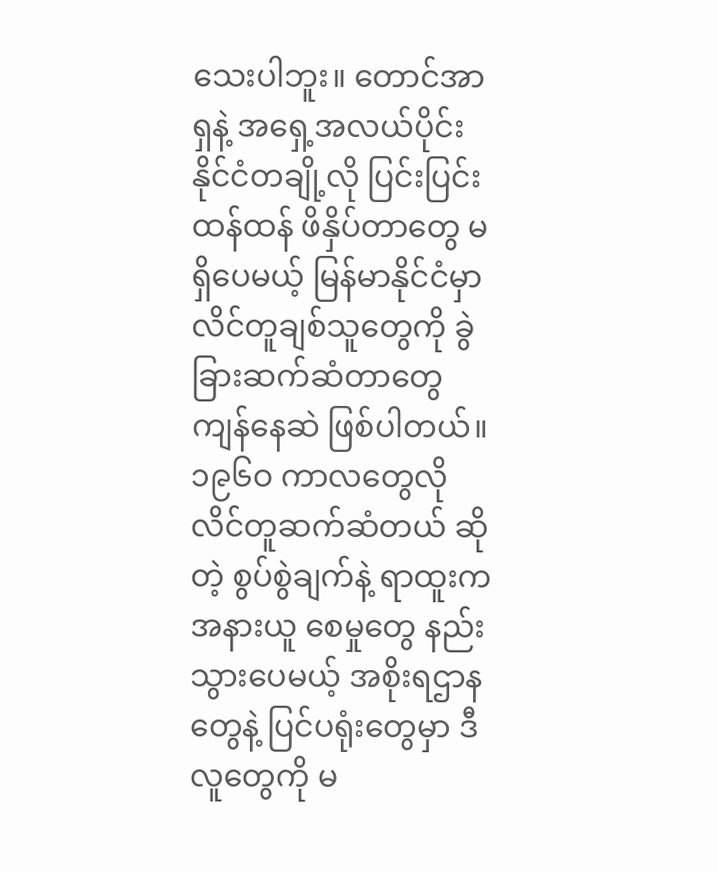သေးပါဘူး။ တောင်အာရှနဲ့ အရှေ့အလယ်ပိုင်းနိုင်ငံတချို့လို ပြင်းပြင်းထန်ထန် ဖိနှိပ်တာတွေ မရှိပေမယ့် မြန်မာနိုင်ငံမှာ လိင်တူချစ်သူတွေကို ခွဲခြားဆက်ဆံတာတွေ ကျန်နေဆဲ ဖြစ်ပါတယ်။ ၁၉၆ဝ ကာလတွေလို လိင်တူဆက်ဆံတယ် ဆိုတဲ့ စွပ်စွဲချက်နဲ့ ရာထူးက အနားယူ စေမှုတွေ နည်းသွားပေမယ့် အစိုးရဌာနတွေနဲ့ ပြင်ပရုံးတွေမှာ ဒီလူတွေကို မ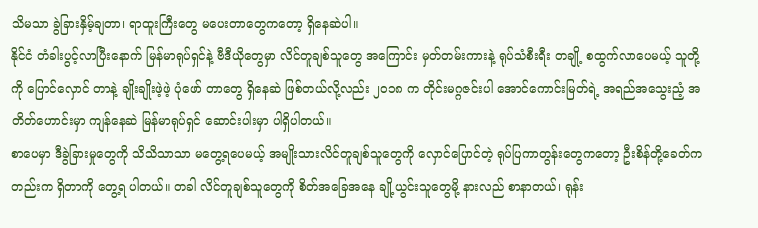သိမသာ ခွဲခြားနှိမ့်ချတာ၊ ရာထူးကြီးတွေ မပေးတာတွေကတော့ ရှိနေဆဲပါ။
နိုင်ငံ တံခါးပွင့်လာပြီးနောက် မြန်မာရုပ်ရှင်နဲ့ ဗီဒီယိုတွေမှာ လိင်တူချစ်သူတွေ အကြောင်း မှတ်တမ်းကားနဲ့ ရုပ်သံစီးရီး တချို့ စထွက်လာပေမယ့် သူတို့ကို ပြောင်လှောင် တာနဲ့ ချိုးချိုးဖဲ့ဖဲ့ ပုံဖော် တာတွေ ရှိနေဆဲ ဖြစ်တယ်လို့လည်း ၂ဝ၁၈ က တိုင်းမဂ္ဂဇင်းပါ အောင်ကောင်းမြတ်ရဲ့ အရည်အသွေးညံ့ အတိတ်ဟောင်းမှာ ကျန်နေဆဲ မြန်မာရုပ်ရှင် ဆောင်းပါးမှာ ပါရှိပါတယ်။
စာပေမှာ ဒီခွဲခြားမှုတွေကို သိသိသာသာ မတွေ့ရပေမယ့် အမျိုးသားလိင်တူချစ်သူတွေကို လှောင်ပြောင်တဲ့ ရုပ်ပြကာတွန်းတွေကတော့ ဦးစိန်တို့ခေတ်ကတည်းက ရှိတာကို တွေ့ရ ပါတယ်။ တခါ လိင်တူချစ်သူတွေကို စိတ်အခြေအနေ ချို့ယွင်းသူတွေမို့ နားလည် စာနာတယ်၊ ရုန်း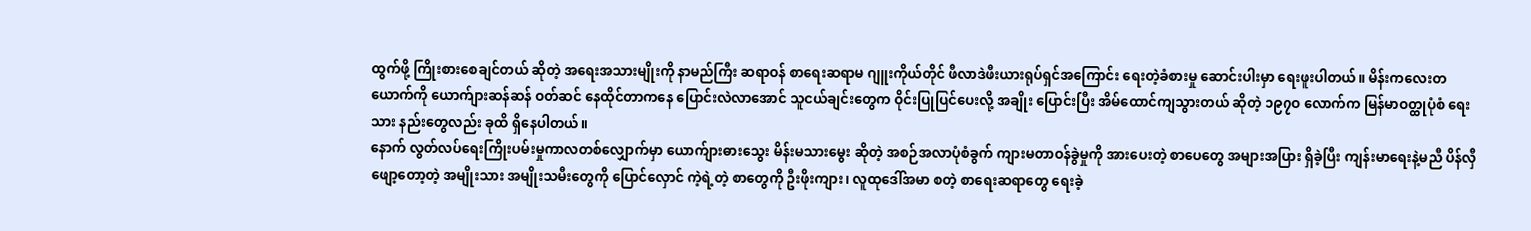ထွက်ဖို့ ကြိုးစားစေချင်တယ် ဆိုတဲ့ အရေးအသားမျိုးကို နာမည်ကြီး ဆရာဝန် စာရေးဆရာမ ဂျူးကိုယ်တိုင် ဖီလာဒဲဖီးယားရုပ်ရှင်အကြောင်း ရေးတဲ့ခံစားမှု ဆောင်းပါးမှာ ရေးဖူးပါတယ်။ မိန်းကလေးတယောက်ကို ယောက်ျားဆန်ဆန် ဝတ်ဆင် နေထိုင်တာကနေ ပြောင်းလဲလာအောင် သူငယ်ချင်းတွေက ဝိုင်းပြုပြင်ပေးလို့ အချိုး ပြောင်းပြီး အိမ်ထောင်ကျသွားတယ် ဆိုတဲ့ ၁၉၇ဝ လောက်က မြန်မာဝတ္ထုပုံစံ ရေးသား နည်းတွေလည်း ခုထိ ရှိနေပါတယ်။
နောက် လွတ်လပ်ရေးကြိုးပမ်းမှုကာလတစ်လျှောက်မှာ ယောက်ျားဓားသွေး မိန်းမသားမွေး ဆိုတဲ့ အစဉ်အလာပုံစံခွက် ကျားမတာဝန်ခွဲမှုကို အားပေးတဲ့ စာပေတွေ အများအပြား ရှိခဲ့ပြီး ကျန်းမာရေးနဲ့မညီ ပိန်လှီဖျော့တော့တဲ့ အမျိုးသား အမျိုးသမီးတွေကို ပြောင်လှောင် ကဲ့ရဲ့တဲ့ စာတွေကို ဦးဖိုးကျား၊ လူထုဒေါ်အမာ စတဲ့ စာရေးဆရာတွေ ရေးခဲ့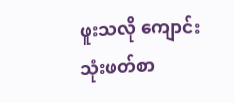ဖူးသလို ကျောင်းသုံးဖတ်စာ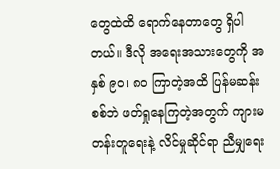တွေထဲထိ ရောက်နေတာတွေ ရှိပါတယ်။ ဒီလို အရေးအသားတွေကို အနှစ် ၉ဝ၊ ၈ဝ ကြာတဲ့အထိ ပြန်မဆန်းစစ်ဘဲ ဖတ်ရှုနေကြတဲ့အတွက် ကျားမ တန်းတူရေးနဲ့ လိင်မှုဆိုင်ရာ ညီမျှရေး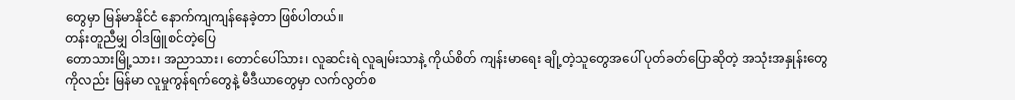တွေမှာ မြန်မာနိုင်ငံ နောက်ကျကျန်နေခဲ့တာ ဖြစ်ပါတယ်။
တန်းတူညီမျှ ဝါဒဖြူစင်တဲ့ပြေ
တောသားမြို့သား၊ အညာသား၊ တောင်ပေါ်သား၊ လူဆင်းရဲ လူချမ်းသာနဲ့ ကိုယ်စိတ် ကျန်းမာရေး ချို့တဲ့သူတွေအပေါ် ပုတ်ခတ်ပြောဆိုတဲ့ အသုံးအနှုန်းတွေကိုလည်း မြန်မာ လူမှုကွန်ရက်တွေနဲ့ မီဒီယာတွေမှာ လက်လွတ်စ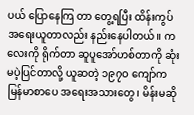ပယ် ပြောနေကြ တာ တွေ့ရပြီး ထိန်းကွပ် အရေးယူတာလည်း နည်းနေပါတယ်။ ကလေးကို ရိုက်တာ ဆူပူအော်ဟစ်တာကို ဆုံးမပဲ့ပြင်တာလို့ ယူဆတဲ့ ၁၉၇ဝ ကျော်က မြန်မာစာပေ အရေးအသားတွေ၊ မိန်းမဆို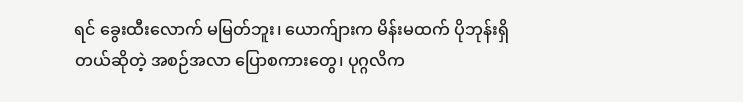ရင် ခွေးထီးလောက် မမြတ်ဘူး၊ ယောက်ျားက မိန်းမထက် ပိုဘုန်းရှိတယ်ဆိုတဲ့ အစဉ်အလာ ပြောစကားတွေ၊ ပုဂ္ဂလိက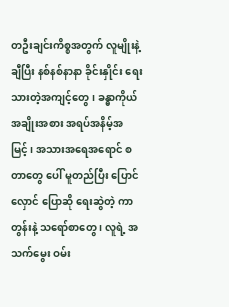တဦးချင်းကိစ္စအတွက် လူမျိုးနဲ့ချီပြီး နစ်နစ်နာနာ ခိုင်းနှိုင်း ရေးသားတဲ့အကျင့်တွေ ၊ ခန္ဓာကိုယ်အချိုးအစား အရပ်အနိမ့်အမြင့်၊ အသားအရေအရောင် စတာတွေ ပေါ် မူတည်ပြီး ပြောင်လှောင် ပြောဆို ရေးဆွဲတဲ့ ကာတွန်းနဲ့ သရော်စာတွေ ၊ လူရဲ့ အသက်မွေး ဝမ်း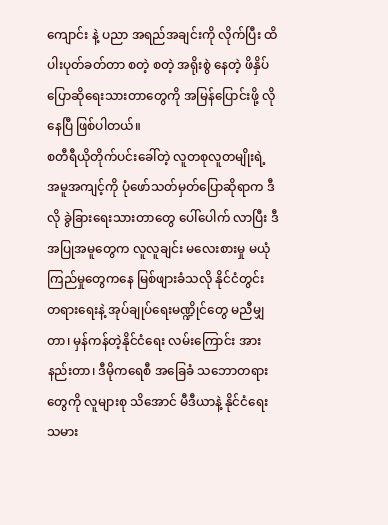ကျောင်း နဲ့ ပညာ အရည်အချင်းကို လိုက်ပြီး ထိပါးပုတ်ခတ်တာ စတဲ့ စတဲ့ အရိုးစွဲ နေတဲ့ ဖိနှိပ်ပြောဆိုရေးသားတာတွေကို အမြန်ပြောင်းဖို့ လိုနေပြီ ဖြစ်ပါတယ်။
စတီရီယိုတိုက်ပင်းခေါ်တဲ့ လူတစုလူတမျိုးရဲ့ အမူအကျင့်ကို ပုံဖော်သတ်မှတ်ပြောဆိုရာက ဒီလို ခွဲခြားရေးသားတာတွေ ပေါ်ပေါက် လာပြီး ဒီအပြုအမူတွေက လူလူချင်း မလေးစားမှု မယုံကြည်မှုတွေကနေ မြစ်ဖျားခံသလို နိုင်ငံတွင်း တရားရေးနဲ့ အုပ်ချုပ်ရေးမဏ္ဍိုင်တွေ မညီမျှတာ၊ မှန်ကန်တဲ့နိုင်ငံရေး လမ်းကြောင်း အားနည်းတာ၊ ဒီမိုကရေစီ အခြေခံ သဘောတရားတွေကို လူများစု သိအောင် မီဒီယာနဲ့ နိုင်ငံရေးသမား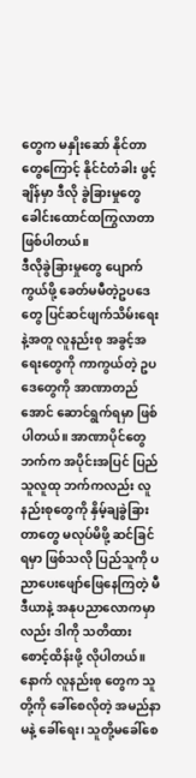တွေက မနှိုးဆော် နိုင်တာတွေကြောင့် နိုင်ငံတံခါး ဖွင့်ချိန်မှာ ဒီလို ခွဲခြားမှုတွေ ခေါင်းထောင်ထကြွလာတာ ဖြစ်ပါတယ်။
ဒီလိုခွဲခြားမှုတွေ ပျောက်ကွယ်ဖို့ ခေတ်မမီတဲ့ဥပဒေတွေ ပြင်ဆင်ဖျက်သိမ်းရေးနဲ့အတူ လူနည်းစု အခွင့်အရေးတွေကို ကာကွယ်တဲ့ ဥပဒေတွေကို အာဏာတည်အောင် ဆောင်ရွက်ရမှာ ဖြစ်ပါတယ်။ အာဏာပိုင်တွေဘက်က အပိုင်းအပြင် ပြည်သူလူထု ဘက်ကလည်း လူနည်းစုတွေကို နှိမ့်ချခွဲခြားတာတွေ မလုပ်မိဖို့ ဆင်ခြင်ရမှာ ဖြစ်သလို ပြည်သူကို ပညာပေးဖျော်ဖြေနေကြတဲ့ မီဒီယာနဲ့ အနုပညာလောကမှာလည်း ဒါကို သတိထား စောင့်ထိန်းဖို့ လိုပါတယ်။ နောက် လူနည်းစု တွေက သူတို့ကို ခေါ်စေလိုတဲ့ အမည်နာမနဲ့ ခေါ်ရေး၊ သူတို့မခေါ်စေ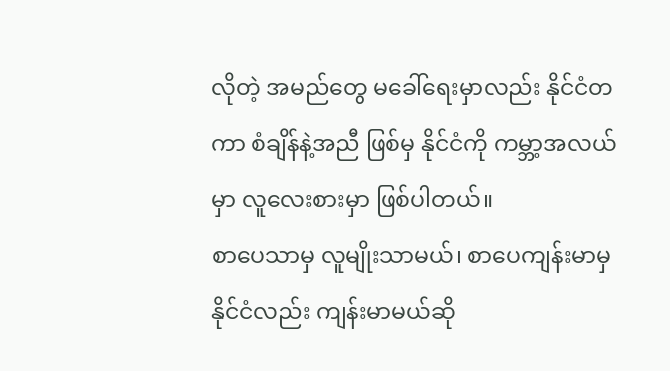လိုတဲ့ အမည်တွေ မခေါ်ရေးမှာလည်း နိုင်ငံတကာ စံချိန်နဲ့အညီ ဖြစ်မှ နိုင်ငံကို ကမ္ဘာ့အလယ်မှာ လူလေးစားမှာ ဖြစ်ပါတယ်။
စာပေသာမှ လူမျိုးသာမယ်၊ စာပေကျန်းမာမှ နိုင်ငံလည်း ကျန်းမာမယ်ဆို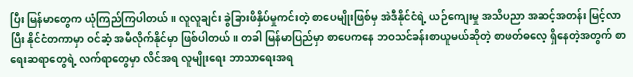ပြီး မြန်မာတွေက ယုံကြည်ကြပါတယ်။ လူလူချင်း ခွဲခြားဖိနှိပ်မှုကင်းတဲ့ စာပေမျိုးဖြစ်မှ အဲဒီနိုင်ငံရဲ့ ယဉ်ကျေးမှု အသိပညာ အဆင့်အတန်း မြင့်လာပြီး နိုင်ငံတကာမှာ ဝင်ဆံ့ အမီလိုက်နိုင်မှာ ဖြစ်ပါတယ်။ တခါ မြန်မာပြည်မှာ စာပေကနေ ဘဝသင်ခန်းစာယူမယ်ဆိုတဲ့ စာဖတ်ဓလေ့ ရှိနေတဲ့အတွက် စာရေးဆရာတွေရဲ့ လက်ရာတွေမှာ လိင်အရ လူမျိုးရေး ဘာသာရေးအရ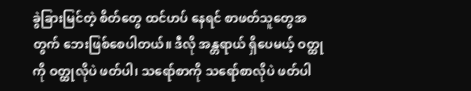ခွဲခြားမြင်တဲ့ စိတ်တွေ ထင်ဟပ် နေရင် စာဖတ်သူတွေအတွက် ဘေးဖြစ်စေပါတယ်။ ဒီလို အန္တရာယ် ရှိပေမယ့် ဝတ္ထုကို ဝတ္ထုလိုပဲ ဖတ်ပါ၊ သရော်စာကို သရော်စာလိုပဲ ဖတ်ပါ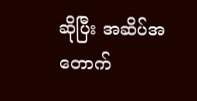ဆိုပြီး အဆိပ်အတောက်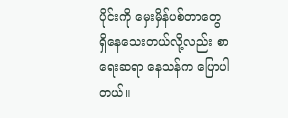ပိုင်းကို မှေးမှိန်ပစ်တာတွေ ရှိနေသေးတယ်လို့လည်း စာရေးဆရာ နေသန်က ပြောပါတယ်။